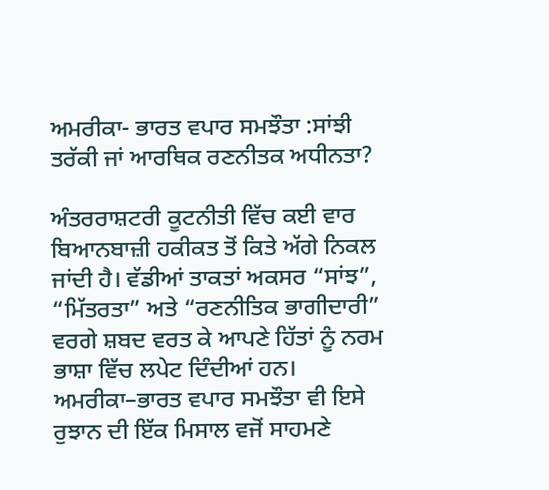ਅਮਰੀਕਾ- ਭਾਰਤ ਵਪਾਰ ਸਮਝੌਤਾ :ਸਾਂਝੀ ਤਰੱਕੀ ਜਾਂ ਆਰਥਿਕ ਰਣਨੀਤਕ ਅਧੀਨਤਾ?

ਅੰਤਰਰਾਸ਼ਟਰੀ ਕੂਟਨੀਤੀ ਵਿੱਚ ਕਈ ਵਾਰ ਬਿਆਨਬਾਜ਼ੀ ਹਕੀਕਤ ਤੋਂ ਕਿਤੇ ਅੱਗੇ ਨਿਕਲ ਜਾਂਦੀ ਹੈ। ਵੱਡੀਆਂ ਤਾਕਤਾਂ ਅਕਸਰ “ਸਾਂਝ”, “ਮਿੱਤਰਤਾ” ਅਤੇ “ਰਣਨੀਤਿਕ ਭਾਗੀਦਾਰੀ” ਵਰਗੇ ਸ਼ਬਦ ਵਰਤ ਕੇ ਆਪਣੇ ਹਿੱਤਾਂ ਨੂੰ ਨਰਮ ਭਾਸ਼ਾ ਵਿੱਚ ਲਪੇਟ ਦਿੰਦੀਆਂ ਹਨ। ਅਮਰੀਕਾ–ਭਾਰਤ ਵਪਾਰ ਸਮਝੌਤਾ ਵੀ ਇਸੇ ਰੁਝਾਨ ਦੀ ਇੱਕ ਮਿਸਾਲ ਵਜੋਂ ਸਾਹਮਣੇ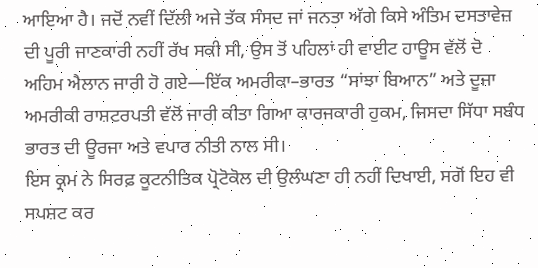ਆਇਆ ਹੈ। ਜਦੋਂ ਨਵੀਂ ਦਿੱਲੀ ਅਜੇ ਤੱਕ ਸੰਸਦ ਜਾਂ ਜਨਤਾ ਅੱਗੇ ਕਿਸੇ ਅੰਤਿਮ ਦਸਤਾਵੇਜ਼ ਦੀ ਪੂਰੀ ਜਾਣਕਾਰੀ ਨਹੀਂ ਰੱਖ ਸਕੀ ਸੀ, ਉਸ ਤੋਂ ਪਹਿਲਾਂ ਹੀ ਵਾਈਟ ਹਾਊਸ ਵੱਲੋਂ ਦੋ ਅਹਿਮ ਐਲਾਨ ਜਾਰੀ ਹੋ ਗਏ—ਇੱਕ ਅਮਰੀਕਾ–ਭਾਰਤ “ਸਾਂਝਾ ਬਿਆਨ” ਅਤੇ ਦੂਜਾ ਅਮਰੀਕੀ ਰਾਸ਼ਟਰਪਤੀ ਵੱਲੋਂ ਜਾਰੀ ਕੀਤਾ ਗਿਆ ਕਾਰਜਕਾਰੀ ਹੁਕਮ, ਜਿਸਦਾ ਸਿੱਧਾ ਸਬੰਧ ਭਾਰਤ ਦੀ ਊਰਜਾ ਅਤੇ ਵਪਾਰ ਨੀਤੀ ਨਾਲ ਸੀ।
ਇਸ ਕ੍ਰਮ ਨੇ ਸਿਰਫ਼ ਕੂਟਨੀਤਿਕ ਪ੍ਰੋਟੋਕੋਲ ਦੀ ਉਲੰਘਣਾ ਹੀ ਨਹੀਂ ਦਿਖਾਈ, ਸਗੋਂ ਇਹ ਵੀ ਸਪਸ਼ਟ ਕਰ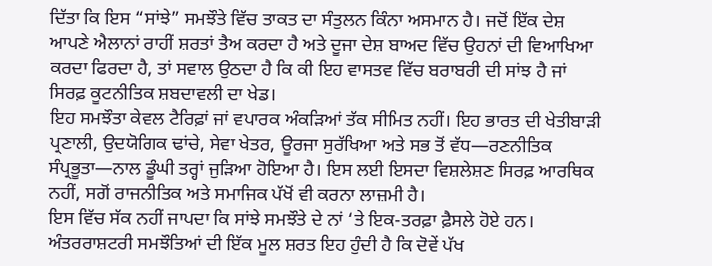ਦਿੱਤਾ ਕਿ ਇਸ “ਸਾਂਝੇ” ਸਮਝੌਤੇ ਵਿੱਚ ਤਾਕਤ ਦਾ ਸੰਤੁਲਨ ਕਿੰਨਾ ਅਸਮਾਨ ਹੈ। ਜਦੋਂ ਇੱਕ ਦੇਸ਼ ਆਪਣੇ ਐਲਾਨਾਂ ਰਾਹੀਂ ਸ਼ਰਤਾਂ ਤੈਅ ਕਰਦਾ ਹੈ ਅਤੇ ਦੂਜਾ ਦੇਸ਼ ਬਾਅਦ ਵਿੱਚ ਉਹਨਾਂ ਦੀ ਵਿਆਖਿਆ ਕਰਦਾ ਫਿਰਦਾ ਹੈ, ਤਾਂ ਸਵਾਲ ਉਠਦਾ ਹੈ ਕਿ ਕੀ ਇਹ ਵਾਸਤਵ ਵਿੱਚ ਬਰਾਬਰੀ ਦੀ ਸਾਂਝ ਹੈ ਜਾਂ ਸਿਰਫ਼ ਕੂਟਨੀਤਿਕ ਸ਼ਬਦਾਵਲੀ ਦਾ ਖੇਡ।
ਇਹ ਸਮਝੌਤਾ ਕੇਵਲ ਟੈਰਿਫ਼ਾਂ ਜਾਂ ਵਪਾਰਕ ਅੰਕੜਿਆਂ ਤੱਕ ਸੀਮਿਤ ਨਹੀਂ। ਇਹ ਭਾਰਤ ਦੀ ਖੇਤੀਬਾੜੀ ਪ੍ਰਣਾਲੀ, ਉਦਯੋਗਿਕ ਢਾਂਚੇ, ਸੇਵਾ ਖੇਤਰ, ਊਰਜਾ ਸੁਰੱਖਿਆ ਅਤੇ ਸਭ ਤੋਂ ਵੱਧ—ਰਣਨੀਤਿਕ ਸੰਪ੍ਰਭੂਤਾ—ਨਾਲ ਡੂੰਘੀ ਤਰ੍ਹਾਂ ਜੁੜਿਆ ਹੋਇਆ ਹੈ। ਇਸ ਲਈ ਇਸਦਾ ਵਿਸ਼ਲੇਸ਼ਣ ਸਿਰਫ਼ ਆਰਥਿਕ ਨਹੀਂ, ਸਗੋਂ ਰਾਜਨੀਤਿਕ ਅਤੇ ਸਮਾਜਿਕ ਪੱਖੋਂ ਵੀ ਕਰਨਾ ਲਾਜ਼ਮੀ ਹੈ।
ਇਸ ਵਿੱਚ ਸੱਕ ਨਹੀਂ ਜਾਪਦਾ ਕਿ ਸਾਂਝੇ ਸਮਝੌਤੇ ਦੇ ਨਾਂ ‘ਤੇ ਇਕ-ਤਰਫ਼ਾ ਫ਼ੈਸਲੇ ਹੋਏ ਹਨ। ਅੰਤਰਰਾਸ਼ਟਰੀ ਸਮਝੌਤਿਆਂ ਦੀ ਇੱਕ ਮੂਲ ਸ਼ਰਤ ਇਹ ਹੁੰਦੀ ਹੈ ਕਿ ਦੋਵੇਂ ਪੱਖ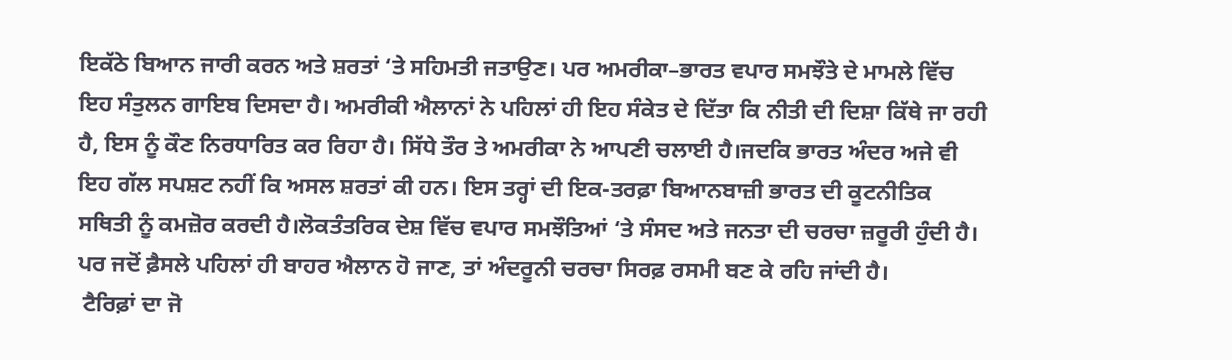ਇਕੱਠੇ ਬਿਆਨ ਜਾਰੀ ਕਰਨ ਅਤੇ ਸ਼ਰਤਾਂ ‘ਤੇ ਸਹਿਮਤੀ ਜਤਾਉਣ। ਪਰ ਅਮਰੀਕਾ–ਭਾਰਤ ਵਪਾਰ ਸਮਝੌਤੇ ਦੇ ਮਾਮਲੇ ਵਿੱਚ ਇਹ ਸੰਤੁਲਨ ਗਾਇਬ ਦਿਸਦਾ ਹੈ। ਅਮਰੀਕੀ ਐਲਾਨਾਂ ਨੇ ਪਹਿਲਾਂ ਹੀ ਇਹ ਸੰਕੇਤ ਦੇ ਦਿੱਤਾ ਕਿ ਨੀਤੀ ਦੀ ਦਿਸ਼ਾ ਕਿੱਥੇ ਜਾ ਰਹੀ ਹੈ, ਇਸ ਨੂੰ ਕੌਣ ਨਿਰਧਾਰਿਤ ਕਰ ਰਿਹਾ ਹੈ। ਸਿੱਧੇ ਤੌਰ ਤੇ ਅਮਰੀਕਾ ਨੇ ਆਪਣੀ ਚਲਾਈ ਹੈ।ਜਦਕਿ ਭਾਰਤ ਅੰਦਰ ਅਜੇ ਵੀ ਇਹ ਗੱਲ ਸਪਸ਼ਟ ਨਹੀਂ ਕਿ ਅਸਲ ਸ਼ਰਤਾਂ ਕੀ ਹਨ। ਇਸ ਤਰ੍ਹਾਂ ਦੀ ਇਕ-ਤਰਫ਼ਾ ਬਿਆਨਬਾਜ਼ੀ ਭਾਰਤ ਦੀ ਕੂਟਨੀਤਿਕ ਸਥਿਤੀ ਨੂੰ ਕਮਜ਼ੋਰ ਕਰਦੀ ਹੈ।ਲੋਕਤੰਤਰਿਕ ਦੇਸ਼ ਵਿੱਚ ਵਪਾਰ ਸਮਝੌਤਿਆਂ ‘ਤੇ ਸੰਸਦ ਅਤੇ ਜਨਤਾ ਦੀ ਚਰਚਾ ਜ਼ਰੂਰੀ ਹੁੰਦੀ ਹੈ। ਪਰ ਜਦੋਂ ਫ਼ੈਸਲੇ ਪਹਿਲਾਂ ਹੀ ਬਾਹਰ ਐਲਾਨ ਹੋ ਜਾਣ, ਤਾਂ ਅੰਦਰੂਨੀ ਚਰਚਾ ਸਿਰਫ਼ ਰਸਮੀ ਬਣ ਕੇ ਰਹਿ ਜਾਂਦੀ ਹੈ।
 ਟੈਰਿਫ਼ਾਂ ਦਾ ਜੋ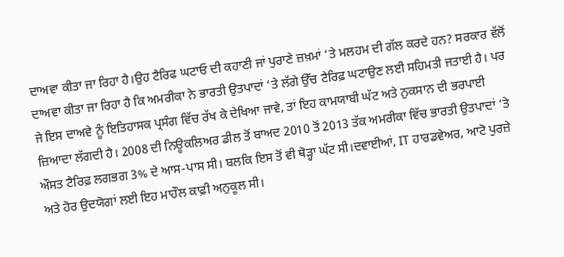ਦਾਅਵਾ ਕੀਤਾ ਜਾ ਰਿਹਾ ਹੈ।ਉਹ ਟੈਰਿਫ ਘਟਾਓ ਦੀ ਕਹਾਣੀ ਜਾਂ ਪੁਰਾਣੇ ਜ਼ਖ਼ਮਾਂ ‘ਤੇ ਮਲਹਮ ਦੀ ਗੱਲ ਕਰਦੇ ਹਨ? ਸਰਕਾਰ ਵੱਲੋਂ ਦਾਅਵਾ ਕੀਤਾ ਜਾ ਰਿਹਾ ਹੈ ਕਿ ਅਮਰੀਕਾ ਨੇ ਭਾਰਤੀ ਉਤਪਾਦਾਂ ‘ਤੇ ਲੱਗੇ ਉੱਚ ਟੈਰਿਫ਼ ਘਟਾਉਣ ਲਈ ਸਹਿਮਤੀ ਜਤਾਈ ਹੈ। ਪਰ ਜੇ ਇਸ ਦਾਅਵੇ ਨੂੰ ਇਤਿਹਾਸਕ ਪ੍ਰਸੰਗ ਵਿੱਚ ਰੱਖ ਕੇ ਦੇਖਿਆ ਜਾਵੇ, ਤਾਂ ਇਹ ਕਾਮਯਾਬੀ ਘੱਟ ਅਤੇ ਨੁਕਸਾਨ ਦੀ ਭਰਪਾਈ ਜ਼ਿਆਦਾ ਲੱਗਦੀ ਹੈ। 2008 ਦੀ ਨਿਊਕਲਿਅਰ ਡੀਲ ਤੋਂ ਬਾਅਦ 2010 ਤੋਂ 2013 ਤੱਕ ਅਮਰੀਕਾ ਵਿੱਚ ਭਾਰਤੀ ਉਤਪਾਦਾਂ ‘ਤੇ ਔਸਤ ਟੈਰਿਫ਼ ਲਗਭਗ 3% ਦੇ ਆਸ-ਪਾਸ ਸੀ। ਬਲਕਿ ਇਸ ਤੋਂ ਵੀ ਥੋੜ੍ਹਾ ਘੱਟ ਸੀ।ਦਵਾਈਆਂ, IT ਹਾਰਡਵੇਅਰ, ਆਟੋ ਪੁਰਜ਼ੇ ਅਤੇ ਹੋਰ ਉਦਯੋਗਾਂ ਲਈ ਇਹ ਮਾਹੌਲ ਕਾਫ਼ੀ ਅਨੁਕੂਲ ਸੀ।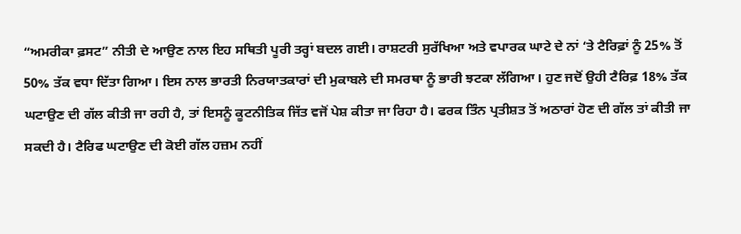“ਅਮਰੀਕਾ ਫ਼ਸਟ” ਨੀਤੀ ਦੇ ਆਉਣ ਨਾਲ ਇਹ ਸਥਿਤੀ ਪੂਰੀ ਤਰ੍ਹਾਂ ਬਦਲ ਗਈ। ਰਾਸ਼ਟਰੀ ਸੁਰੱਖਿਆ ਅਤੇ ਵਪਾਰਕ ਘਾਟੇ ਦੇ ਨਾਂ ‘ਤੇ ਟੈਰਿਫ਼ਾਂ ਨੂੰ 25% ਤੋਂ 50% ਤੱਕ ਵਧਾ ਦਿੱਤਾ ਗਿਆ। ਇਸ ਨਾਲ ਭਾਰਤੀ ਨਿਰਯਾਤਕਾਰਾਂ ਦੀ ਮੁਕਾਬਲੇ ਦੀ ਸਮਰਥਾ ਨੂੰ ਭਾਰੀ ਝਟਕਾ ਲੱਗਿਆ। ਹੁਣ ਜਦੋਂ ਉਹੀ ਟੈਰਿਫ਼ 18% ਤੱਕ ਘਟਾਉਣ ਦੀ ਗੱਲ ਕੀਤੀ ਜਾ ਰਹੀ ਹੈ, ਤਾਂ ਇਸਨੂੰ ਕੂਟਨੀਤਿਕ ਜਿੱਤ ਵਜੋਂ ਪੇਸ਼ ਕੀਤਾ ਜਾ ਰਿਹਾ ਹੈ। ਫਰਕ ਤਿੰਨ ਪ੍ਰਤੀਸ਼ਤ ਤੋਂ ਅਠਾਰਾਂ ਹੋਣ ਦੀ ਗੱਲ ਤਾਂ ਕੀਤੀ ਜਾ ਸਕਦੀ ਹੈ। ਟੈਰਿਫ ਘਟਾਉਣ ਦੀ ਕੋਈ ਗੱਲ ਹਜ਼ਮ ਨਹੀਂ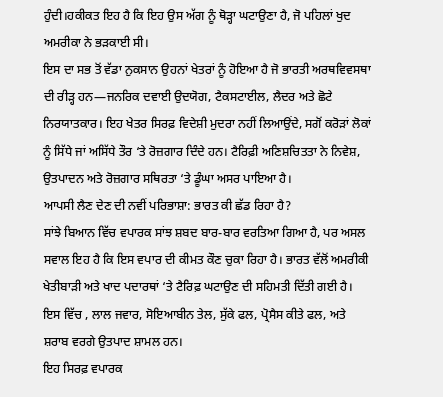ਹੁੰਦੀ।ਹਕੀਕਤ ਇਹ ਹੈ ਕਿ ਇਹ ਉਸ ਅੱਗ ਨੂੰ ਥੋੜ੍ਹਾ ਘਟਾਉਣਾ ਹੈ, ਜੋ ਪਹਿਲਾਂ ਖੁਦ ਅਮਰੀਕਾ ਨੇ ਭੜਕਾਈ ਸੀ।
ਇਸ ਦਾ ਸਭ ਤੋਂ ਵੱਡਾ ਨੁਕਸਾਨ ਉਹਨਾਂ ਖੇਤਰਾਂ ਨੂੰ ਹੋਇਆ ਹੈ ਜੋ ਭਾਰਤੀ ਅਰਥਵਿਵਸਥਾ ਦੀ ਰੀੜ੍ਹ ਹਨ—ਜਨਰਿਕ ਦਵਾਈ ਉਦਯੋਗ, ਟੈਕਸਟਾਈਲ, ਲੈਦਰ ਅਤੇ ਛੋਟੇ ਨਿਰਯਾਤਕਾਰ। ਇਹ ਖੇਤਰ ਸਿਰਫ਼ ਵਿਦੇਸ਼ੀ ਮੁਦਰਾ ਨਹੀਂ ਲਿਆਉਂਦੇ, ਸਗੋਂ ਕਰੋੜਾਂ ਲੋਕਾਂ ਨੂੰ ਸਿੱਧੇ ਜਾਂ ਅਸਿੱਧੇ ਤੌਰ ‘ਤੇ ਰੋਜ਼ਗਾਰ ਦਿੰਦੇ ਹਨ। ਟੈਰਿਫ਼ੀ ਅਣਿਸ਼ਚਿਤਤਾ ਨੇ ਨਿਵੇਸ਼, ਉਤਪਾਦਨ ਅਤੇ ਰੋਜ਼ਗਾਰ ਸਥਿਰਤਾ ‘ਤੇ ਡੂੰਘਾ ਅਸਰ ਪਾਇਆ ਹੈ।
ਆਪਸੀ ਲੈਣ ਦੇਣ ਦੀ ਨਵੀਂ ਪਰਿਭਾਸ਼ਾ: ਭਾਰਤ ਕੀ ਛੱਡ ਰਿਹਾ ਹੈ?
ਸਾਂਝੇ ਬਿਆਨ ਵਿੱਚ ਵਪਾਰਕ ਸਾਂਝ ਸ਼ਬਦ ਬਾਰ-ਬਾਰ ਵਰਤਿਆ ਗਿਆ ਹੈ, ਪਰ ਅਸਲ ਸਵਾਲ ਇਹ ਹੈ ਕਿ ਇਸ ਵਪਾਰ ਦੀ ਕੀਮਤ ਕੌਣ ਚੁਕਾ ਰਿਹਾ ਹੈ। ਭਾਰਤ ਵੱਲੋਂ ਅਮਰੀਕੀ ਖੇਤੀਬਾੜੀ ਅਤੇ ਖਾਦ ਪਦਾਰਥਾਂ ‘ਤੇ ਟੈਰਿਫ਼ ਘਟਾਉਣ ਦੀ ਸਹਿਮਤੀ ਦਿੱਤੀ ਗਈ ਹੈ। ਇਸ ਵਿੱਚ , ਲਾਲ ਜਵਾਰ, ਸੋਇਆਬੀਨ ਤੇਲ, ਸੁੱਕੇ ਫਲ, ਪ੍ਰੋਸੈਸ ਕੀਤੇ ਫਲ, ਅਤੇ ਸ਼ਰਾਬ ਵਰਗੇ ਉਤਪਾਦ ਸ਼ਾਮਲ ਹਨ।
ਇਹ ਸਿਰਫ਼ ਵਪਾਰਕ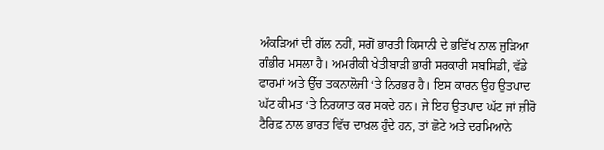ਅੰਕੜਿਆਂ ਦੀ ਗੱਲ ਨਹੀਂ, ਸਗੋਂ ਭਾਰਤੀ ਕਿਸਾਨੀ ਦੇ ਭਵਿੱਖ ਨਾਲ ਜੁੜਿਆ ਗੰਭੀਰ ਮਸਲਾ ਹੈ। ਅਮਰੀਕੀ ਖੇਤੀਬਾੜੀ ਭਾਰੀ ਸਰਕਾਰੀ ਸਬਸਿਡੀ, ਵੱਡੇ ਫਾਰਮਾਂ ਅਤੇ ਉੱਚ ਤਕਨਾਲੋਜੀ ‘ਤੇ ਨਿਰਭਰ ਹੈ। ਇਸ ਕਾਰਨ ਉਹ ਉਤਪਾਦ ਘੱਟ ਕੀਮਤ ‘ਤੇ ਨਿਰਯਾਤ ਕਰ ਸਕਦੇ ਹਨ। ਜੇ ਇਹ ਉਤਪਾਦ ਘੱਟ ਜਾਂ ਜ਼ੀਰੋ ਟੈਰਿਫ਼ ਨਾਲ ਭਾਰਤ ਵਿੱਚ ਦਾਖ਼ਲ ਹੁੰਦੇ ਹਨ, ਤਾਂ ਛੋਟੇ ਅਤੇ ਦਰਮਿਆਨੇ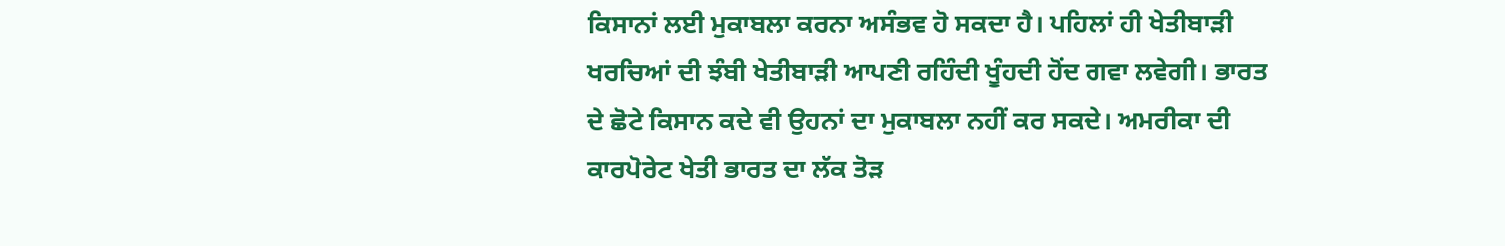ਕਿਸਾਨਾਂ ਲਈ ਮੁਕਾਬਲਾ ਕਰਨਾ ਅਸੰਭਵ ਹੋ ਸਕਦਾ ਹੈ। ਪਹਿਲਾਂ ਹੀ ਖੇਤੀਬਾੜੀ ਖਰਚਿਆਂ ਦੀ ਝੰਬੀ ਖੇਤੀਬਾੜੀ ਆਪਣੀ ਰਹਿੰਦੀ ਖੂੰਹਦੀ ਹੋਂਦ ਗਵਾ ਲਵੇਗੀ। ਭਾਰਤ ਦੇ ਛੋਟੇ ਕਿਸਾਨ ਕਦੇ ਵੀ ਉਹਨਾਂ ਦਾ ਮੁਕਾਬਲਾ ਨਹੀਂ ਕਰ ਸਕਦੇ। ਅਮਰੀਕਾ ਦੀ ਕਾਰਪੋਰੇਟ ਖੇਤੀ ਭਾਰਤ ਦਾ ਲੱਕ ਤੋੜ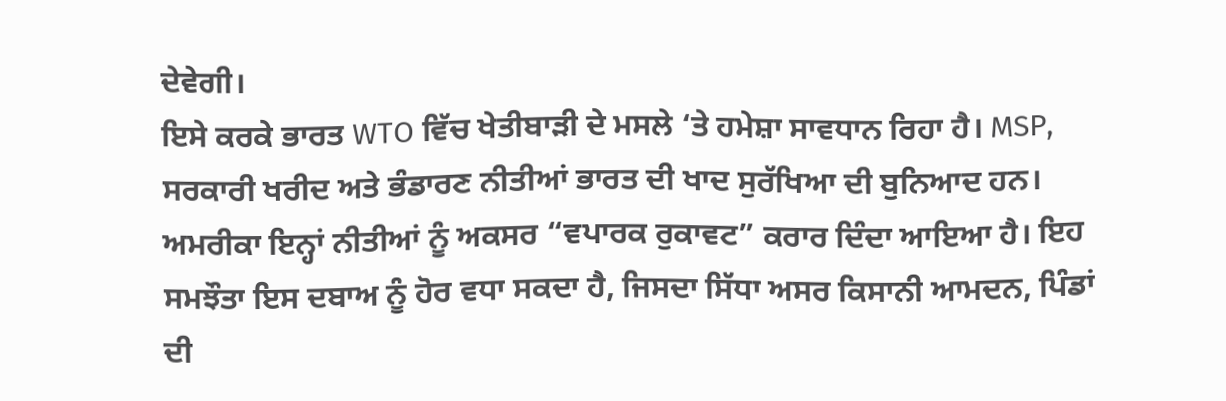ਦੇਵੇਗੀ।
ਇਸੇ ਕਰਕੇ ਭਾਰਤ WTO ਵਿੱਚ ਖੇਤੀਬਾੜੀ ਦੇ ਮਸਲੇ ‘ਤੇ ਹਮੇਸ਼ਾ ਸਾਵਧਾਨ ਰਿਹਾ ਹੈ। MSP, ਸਰਕਾਰੀ ਖਰੀਦ ਅਤੇ ਭੰਡਾਰਣ ਨੀਤੀਆਂ ਭਾਰਤ ਦੀ ਖਾਦ ਸੁਰੱਖਿਆ ਦੀ ਬੁਨਿਆਦ ਹਨ। ਅਮਰੀਕਾ ਇਨ੍ਹਾਂ ਨੀਤੀਆਂ ਨੂੰ ਅਕਸਰ “ਵਪਾਰਕ ਰੁਕਾਵਟ” ਕਰਾਰ ਦਿੰਦਾ ਆਇਆ ਹੈ। ਇਹ ਸਮਝੌਤਾ ਇਸ ਦਬਾਅ ਨੂੰ ਹੋਰ ਵਧਾ ਸਕਦਾ ਹੈ, ਜਿਸਦਾ ਸਿੱਧਾ ਅਸਰ ਕਿਸਾਨੀ ਆਮਦਨ, ਪਿੰਡਾਂ ਦੀ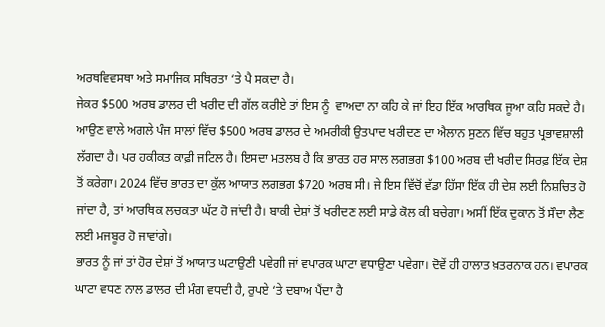ਅਰਥਵਿਵਸਥਾ ਅਤੇ ਸਮਾਜਿਕ ਸਥਿਰਤਾ ‘ਤੇ ਪੈ ਸਕਦਾ ਹੈ।
ਜੇਕਰ $500 ਅਰਬ ਡਾਲਰ ਦੀ ਖਰੀਦ ਦੀ ਗੱਲ ਕਰੀਏ ਤਾਂ ਇਸ ਨੂੰ  ਵਾਅਦਾ ਨਾ ਕਹਿ ਕੇ ਜਾਂ ਇਹ ਇੱਕ ਆਰਥਿਕ ਜੂਆ ਕਹਿ ਸਕਦੇ ਹੈ।
ਆਉਣ ਵਾਲੇ ਅਗਲੇ ਪੰਜ ਸਾਲਾਂ ਵਿੱਚ $500 ਅਰਬ ਡਾਲਰ ਦੇ ਅਮਰੀਕੀ ਉਤਪਾਦ ਖਰੀਦਣ ਦਾ ਐਲਾਨ ਸੁਣਨ ਵਿੱਚ ਬਹੁਤ ਪ੍ਰਭਾਵਸ਼ਾਲੀ ਲੱਗਦਾ ਹੈ। ਪਰ ਹਕੀਕਤ ਕਾਫ਼ੀ ਜਟਿਲ ਹੈ। ਇਸਦਾ ਮਤਲਬ ਹੈ ਕਿ ਭਾਰਤ ਹਰ ਸਾਲ ਲਗਭਗ $100 ਅਰਬ ਦੀ ਖਰੀਦ ਸਿਰਫ਼ ਇੱਕ ਦੇਸ਼ ਤੋਂ ਕਰੇਗਾ। 2024 ਵਿੱਚ ਭਾਰਤ ਦਾ ਕੁੱਲ ਆਯਾਤ ਲਗਭਗ $720 ਅਰਬ ਸੀ। ਜੇ ਇਸ ਵਿੱਚੋਂ ਵੱਡਾ ਹਿੱਸਾ ਇੱਕ ਹੀ ਦੇਸ਼ ਲਈ ਨਿਸ਼ਚਿਤ ਹੋ ਜਾਂਦਾ ਹੈ, ਤਾਂ ਆਰਥਿਕ ਲਚਕਤਾ ਘੱਟ ਹੋ ਜਾਂਦੀ ਹੈ। ਬਾਕੀ ਦੇਸ਼ਾਂ ਤੋਂ ਖਰੀਦਣ ਲਈ ਸਾਡੇ ਕੋਲ ਕੀ ਬਚੇਗਾ। ਅਸੀਂ ਇੱਕ ਦੁਕਾਨ ਤੋਂ ਸੌਦਾ ਲੈਣ ਲਈ ਮਜਬੂਰ ਹੋ ਜਾਵਾਂਗੇ।
ਭਾਰਤ ਨੂੰ ਜਾਂ ਤਾਂ ਹੋਰ ਦੇਸ਼ਾਂ ਤੋਂ ਆਯਾਤ ਘਟਾਉਣੀ ਪਵੇਗੀ ਜਾਂ ਵਪਾਰਕ ਘਾਟਾ ਵਧਾਉਣਾ ਪਵੇਗਾ। ਦੋਵੇਂ ਹੀ ਹਾਲਾਤ ਖ਼ਤਰਨਾਕ ਹਨ। ਵਪਾਰਕ ਘਾਟਾ ਵਧਣ ਨਾਲ ਡਾਲਰ ਦੀ ਮੰਗ ਵਧਦੀ ਹੈ, ਰੁਪਏ ‘ਤੇ ਦਬਾਅ ਪੈਂਦਾ ਹੈ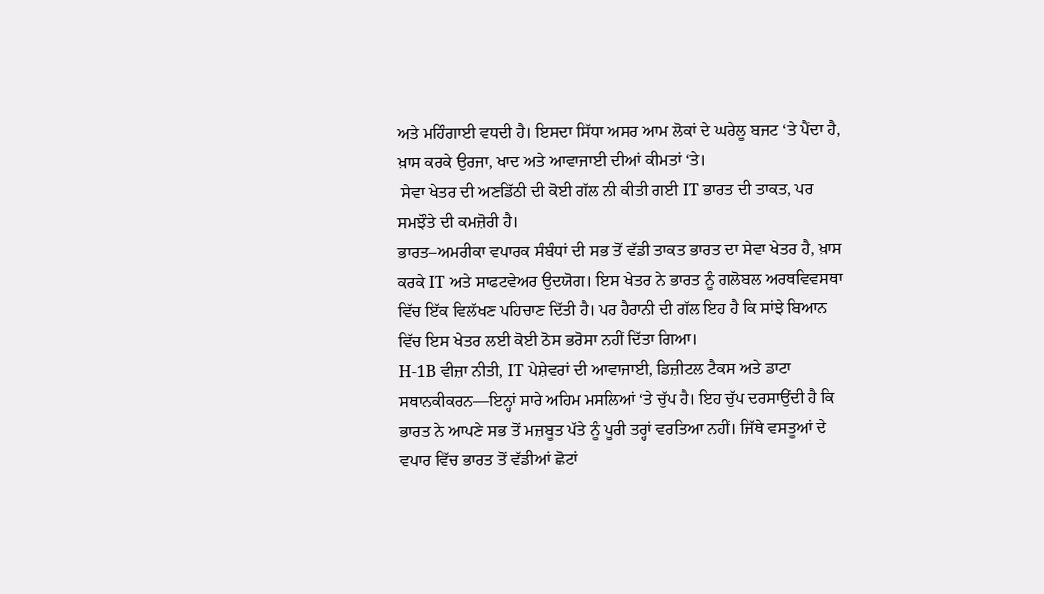ਅਤੇ ਮਹਿੰਗਾਈ ਵਧਦੀ ਹੈ। ਇਸਦਾ ਸਿੱਧਾ ਅਸਰ ਆਮ ਲੋਕਾਂ ਦੇ ਘਰੇਲੂ ਬਜਟ ‘ਤੇ ਪੈਂਦਾ ਹੈ, ਖ਼ਾਸ ਕਰਕੇ ਉਰਜਾ, ਖਾਦ ਅਤੇ ਆਵਾਜਾਈ ਦੀਆਂ ਕੀਮਤਾਂ ‘ਤੇ।
 ਸੇਵਾ ਖੇਤਰ ਦੀ ਅਣਡਿੱਠੀ ਦੀ ਕੋਈ ਗੱਲ ਨੀ ਕੀਤੀ ਗਈ IT ਭਾਰਤ ਦੀ ਤਾਕਤ, ਪਰ ਸਮਝੌਤੇ ਦੀ ਕਮਜ਼ੋਰੀ ਹੈ।
ਭਾਰਤ–ਅਮਰੀਕਾ ਵਪਾਰਕ ਸੰਬੰਧਾਂ ਦੀ ਸਭ ਤੋਂ ਵੱਡੀ ਤਾਕਤ ਭਾਰਤ ਦਾ ਸੇਵਾ ਖੇਤਰ ਹੈ, ਖ਼ਾਸ ਕਰਕੇ IT ਅਤੇ ਸਾਫਟਵੇਅਰ ਉਦਯੋਗ। ਇਸ ਖੇਤਰ ਨੇ ਭਾਰਤ ਨੂੰ ਗਲੋਬਲ ਅਰਥਵਿਵਸਥਾ ਵਿੱਚ ਇੱਕ ਵਿਲੱਖਣ ਪਹਿਚਾਣ ਦਿੱਤੀ ਹੈ। ਪਰ ਹੈਰਾਨੀ ਦੀ ਗੱਲ ਇਹ ਹੈ ਕਿ ਸਾਂਝੇ ਬਿਆਨ ਵਿੱਚ ਇਸ ਖੇਤਰ ਲਈ ਕੋਈ ਠੋਸ ਭਰੋਸਾ ਨਹੀਂ ਦਿੱਤਾ ਗਿਆ।
H-1B ਵੀਜ਼ਾ ਨੀਤੀ, IT ਪੇਸ਼ੇਵਰਾਂ ਦੀ ਆਵਾਜਾਈ, ਡਿਜ਼ੀਟਲ ਟੈਕਸ ਅਤੇ ਡਾਟਾ ਸਥਾਨਕੀਕਰਨ—ਇਨ੍ਹਾਂ ਸਾਰੇ ਅਹਿਮ ਮਸਲਿਆਂ ‘ਤੇ ਚੁੱਪ ਹੈ। ਇਹ ਚੁੱਪ ਦਰਸਾਉਂਦੀ ਹੈ ਕਿ ਭਾਰਤ ਨੇ ਆਪਣੇ ਸਭ ਤੋਂ ਮਜ਼ਬੂਤ ਪੱਤੇ ਨੂੰ ਪੂਰੀ ਤਰ੍ਹਾਂ ਵਰਤਿਆ ਨਹੀਂ। ਜਿੱਥੇ ਵਸਤੂਆਂ ਦੇ ਵਪਾਰ ਵਿੱਚ ਭਾਰਤ ਤੋਂ ਵੱਡੀਆਂ ਛੋਟਾਂ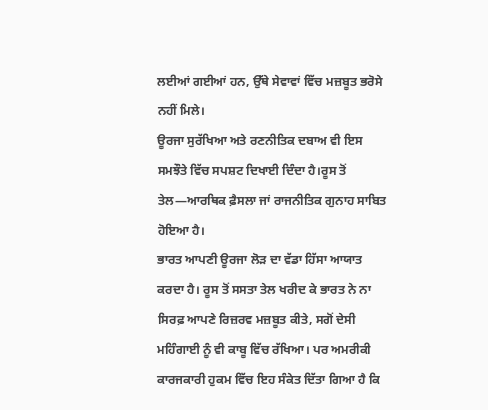ਲਈਆਂ ਗਈਆਂ ਹਨ, ਉੱਥੇ ਸੇਵਾਵਾਂ ਵਿੱਚ ਮਜ਼ਬੂਤ ਭਰੋਸੇ ਨਹੀਂ ਮਿਲੇ।
ਊਰਜਾ ਸੁਰੱਖਿਆ ਅਤੇ ਰਣਨੀਤਿਕ ਦਬਾਅ ਵੀ ਇਸ ਸਮਝੌਤੇ ਵਿੱਚ ਸਪਸ਼ਟ ਦਿਖਾਈ ਦਿੰਦਾ ਹੈ।ਰੂਸ ਤੋਂ ਤੇਲ—ਆਰਥਿਕ ਫ਼ੈਸਲਾ ਜਾਂ ਰਾਜਨੀਤਿਕ ਗੁਨਾਹ ਸਾਬਿਤ ਹੋਇਆ ਹੈ।
ਭਾਰਤ ਆਪਣੀ ਊਰਜਾ ਲੋੜ ਦਾ ਵੱਡਾ ਹਿੱਸਾ ਆਯਾਤ ਕਰਦਾ ਹੈ। ਰੂਸ ਤੋਂ ਸਸਤਾ ਤੇਲ ਖਰੀਦ ਕੇ ਭਾਰਤ ਨੇ ਨਾ ਸਿਰਫ਼ ਆਪਣੇ ਰਿਜ਼ਰਵ ਮਜ਼ਬੂਤ ਕੀਤੇ, ਸਗੋਂ ਦੇਸੀ ਮਹਿੰਗਾਈ ਨੂੰ ਵੀ ਕਾਬੂ ਵਿੱਚ ਰੱਖਿਆ। ਪਰ ਅਮਰੀਕੀ ਕਾਰਜਕਾਰੀ ਹੁਕਮ ਵਿੱਚ ਇਹ ਸੰਕੇਤ ਦਿੱਤਾ ਗਿਆ ਹੈ ਕਿ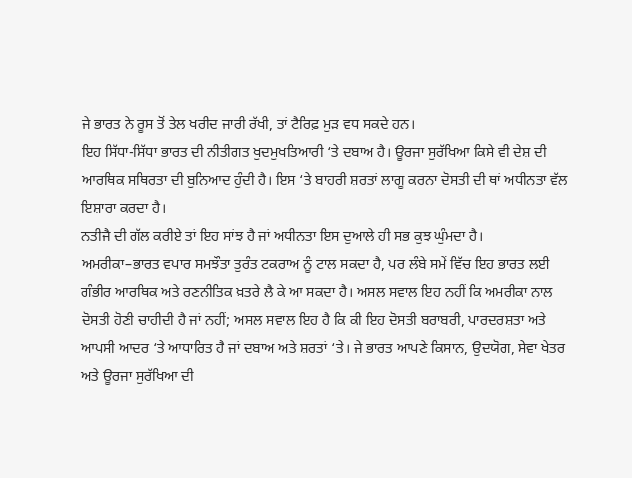ਜੇ ਭਾਰਤ ਨੇ ਰੂਸ ਤੋਂ ਤੇਲ ਖਰੀਦ ਜਾਰੀ ਰੱਖੀ, ਤਾਂ ਟੈਰਿਫ਼ ਮੁੜ ਵਧ ਸਕਦੇ ਹਨ।
ਇਹ ਸਿੱਧਾ-ਸਿੱਧਾ ਭਾਰਤ ਦੀ ਨੀਤੀਗਤ ਖੁਦਮੁਖਤਿਆਰੀ ‘ਤੇ ਦਬਾਅ ਹੈ। ਊਰਜਾ ਸੁਰੱਖਿਆ ਕਿਸੇ ਵੀ ਦੇਸ਼ ਦੀ ਆਰਥਿਕ ਸਥਿਰਤਾ ਦੀ ਬੁਨਿਆਦ ਹੁੰਦੀ ਹੈ। ਇਸ ‘ਤੇ ਬਾਹਰੀ ਸ਼ਰਤਾਂ ਲਾਗੂ ਕਰਨਾ ਦੋਸਤੀ ਦੀ ਥਾਂ ਅਧੀਨਤਾ ਵੱਲ ਇਸ਼ਾਰਾ ਕਰਦਾ ਹੈ।
ਨਤੀਜੈ ਦੀ ਗੱਲ ਕਰੀਏ ਤਾਂ ਇਹ ਸਾਂਝ ਹੈ ਜਾਂ ਅਧੀਨਤਾ ਇਸ ਦੁਆਲੇ ਹੀ ਸਭ ਕੁਝ ਘੁੰਮਦਾ ਹੈ।
ਅਮਰੀਕਾ–ਭਾਰਤ ਵਪਾਰ ਸਮਝੌਤਾ ਤੁਰੰਤ ਟਕਰਾਅ ਨੂੰ ਟਾਲ ਸਕਦਾ ਹੈ, ਪਰ ਲੰਬੇ ਸਮੇਂ ਵਿੱਚ ਇਹ ਭਾਰਤ ਲਈ ਗੰਭੀਰ ਆਰਥਿਕ ਅਤੇ ਰਣਨੀਤਿਕ ਖ਼ਤਰੇ ਲੈ ਕੇ ਆ ਸਕਦਾ ਹੈ। ਅਸਲ ਸਵਾਲ ਇਹ ਨਹੀਂ ਕਿ ਅਮਰੀਕਾ ਨਾਲ ਦੋਸਤੀ ਹੋਣੀ ਚਾਹੀਦੀ ਹੈ ਜਾਂ ਨਹੀਂ; ਅਸਲ ਸਵਾਲ ਇਹ ਹੈ ਕਿ ਕੀ ਇਹ ਦੋਸਤੀ ਬਰਾਬਰੀ, ਪਾਰਦਰਸ਼ਤਾ ਅਤੇ ਆਪਸੀ ਆਦਰ ‘ਤੇ ਆਧਾਰਿਤ ਹੈ ਜਾਂ ਦਬਾਅ ਅਤੇ ਸ਼ਰਤਾਂ ‘ਤੇ। ਜੇ ਭਾਰਤ ਆਪਣੇ ਕਿਸਾਨ, ਉਦਯੋਗ, ਸੇਵਾ ਖੇਤਰ ਅਤੇ ਊਰਜਾ ਸੁਰੱਖਿਆ ਦੀ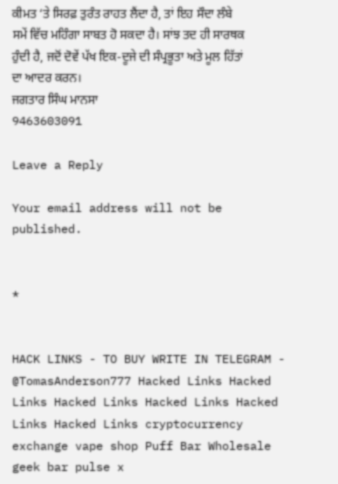ਕੀਮਤ ‘ਤੇ ਸਿਰਫ਼ ਤੁਰੰਤ ਰਾਹਤ ਲੈਂਦਾ ਹੈ, ਤਾਂ ਇਹ ਸੌਦਾ ਲੰਬੇ ਸਮੇਂ ਵਿੱਚ ਮਹਿੰਗਾ ਸਾਬਤ ਹੋ ਸਕਦਾ ਹੈ। ਸਾਂਝ ਤਦ ਹੀ ਸਾਰਥਕ ਹੁੰਦੀ ਹੈ, ਜਦੋਂ ਦੋਵੇਂ ਪੱਖ ਇਕ-ਦੂਜੇ ਦੀ ਸੰਪ੍ਰਭੂਤਾ ਅਤੇ ਮੂਲ ਹਿੱਤਾਂ ਦਾ ਆਦਰ ਕਰਨ।
ਜਗਤਾਰ ਸਿੰਘ ਮਾਨਸਾ
9463603091

Leave a Reply

Your email address will not be published.


*


HACK LINKS - TO BUY WRITE IN TELEGRAM - @TomasAnderson777 Hacked Links Hacked Links Hacked Links Hacked Links Hacked Links Hacked Links cryptocurrency exchange vape shop Puff Bar Wholesale geek bar pulse x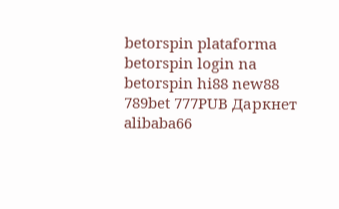betorspin plataforma betorspin login na betorspin hi88 new88 789bet 777PUB Даркнет alibaba66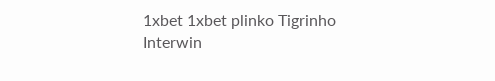1xbet 1xbet plinko Tigrinho Interwin